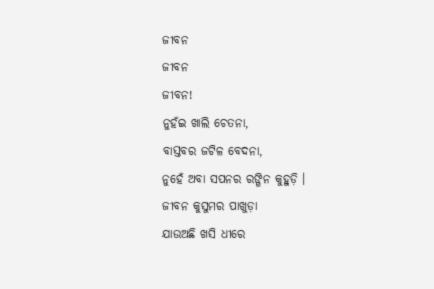ଜୀବନ
ଜୀବନ
ଜୀବନ!
ନୁହଁଇ ଖାଲି ଚେତନା,
ବାସ୍ତବର ଜଟିଳ ବେଦନା,
ନୁହେଁ ଅବା ସପନର ରଙ୍ଗିନ କୁହୁଡ଼ି ।
ଜୀବନ କୁସୁମର ପାଖୁଡ଼ା
ଯାଉଅଛି ଖସି ଧୀରେ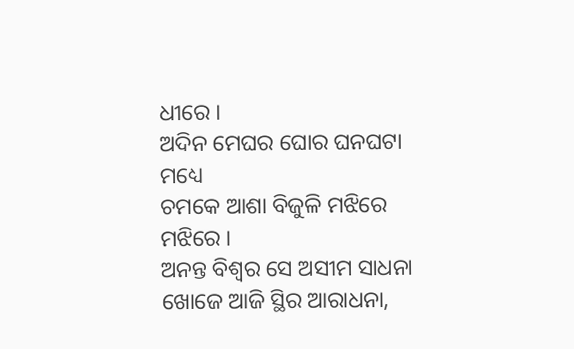ଧୀରେ ।
ଅଦିନ ମେଘର ଘୋର ଘନଘଟା ମଧ୍ୟେ
ଚମକେ ଆଶା ବିଜୁଳି ମଝିରେ ମଝିରେ ।
ଅନନ୍ତ ବିଶ୍ଵର ସେ ଅସୀମ ସାଧନା
ଖୋଜେ ଆଜି ସ୍ଥିର ଆରାଧନା,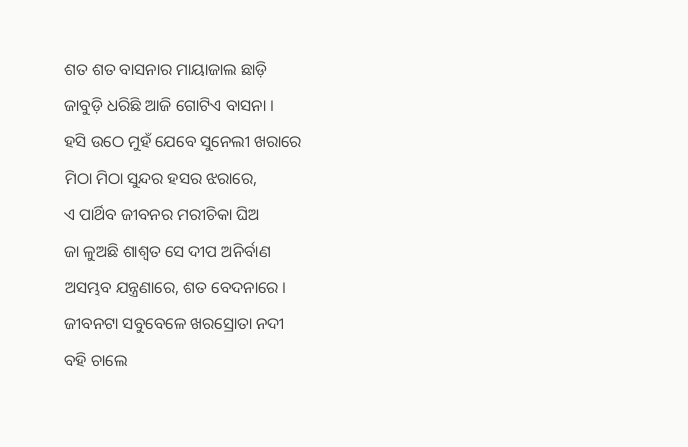ଶତ ଶତ ବାସନାର ମାୟାଜାଲ ଛାଡ଼ି
ଜାବୁଡ଼ି ଧରିଛି ଆଜି ଗୋଟିଏ ବାସନା ।
ହସି ଉଠେ ମୁହଁ ଯେବେ ସୁନେଲୀ ଖରାରେ
ମିଠା ମିଠା ସୁନ୍ଦର ହସର ଝରାରେ,
ଏ ପାର୍ଥିବ ଜୀବନର ମରୀଚିକା ଘିଅ
ଜା ଳୁଅଛି ଶାଶ୍ଵତ ସେ ଦୀପ ଅନିର୍ବାଣ
ଅସମ୍ଭବ ଯନ୍ତ୍ରଣାରେ, ଶତ ବେଦନାରେ ।
ଜୀବନଟା ସବୁବେଳେ ଖରସ୍ରୋତା ନଦୀ
ବହି ଚାଲେ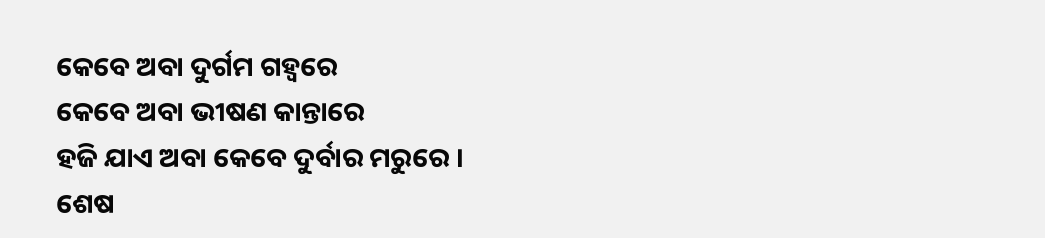କେବେ ଅବା ଦୁର୍ଗମ ଗହ୍ଵରେ
କେବେ ଅବା ଭୀଷଣ କାନ୍ତାରେ
ହଜି ଯାଏ ଅବା କେବେ ଦୁର୍ବାର ମରୁରେ ।
ଶେଷ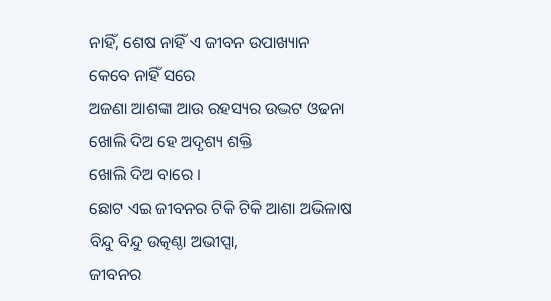ନାହିଁ, ଶେଷ ନାହିଁ ଏ ଜୀବନ ଉପାଖ୍ୟାନ
କେବେ ନାହିଁ ସରେ
ଅଜଣା ଆଶଙ୍କା ଆଉ ରହସ୍ୟର ଉଦ୍ଭଟ ଓଢନା
ଖୋଲି ଦିଅ ହେ ଅଦୃଶ୍ୟ ଶକ୍ତି
ଖୋଲି ଦିଅ ବାରେ ।
ଛୋଟ ଏଇ ଜୀବନର ଟିକି ଟିକି ଆଶା ଅଭିଳାଷ
ବିନ୍ଦୁ ବିନ୍ଦୁ ଉତ୍କଣ୍ଠା ଅଭୀପ୍ସା,
ଜୀବନର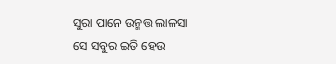ସୁରା ପାନେ ଉନ୍ମତ୍ତ ଲାଳସା
ସେ ସବୁର ଇତି ହେଉ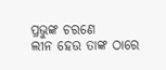ପ୍ରଭୁଙ୍କ ଚରଣେ
ଲୀନ ହେଉ ତାଙ୍କ ଠାରେ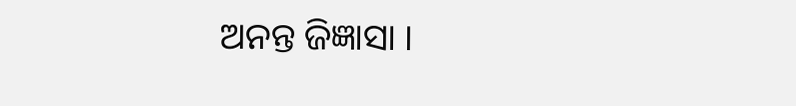ଅନନ୍ତ ଜିଜ୍ଞାସା ।